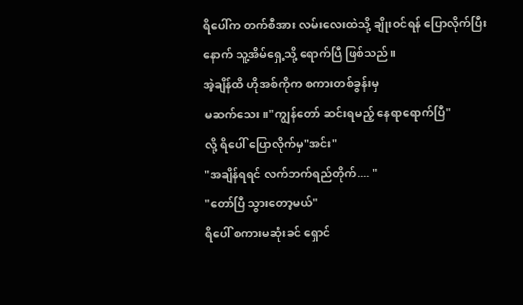ရိပေါ်က တက်စီအား လမ်းလေးထဲသို့ ချိုးဝင်ရန် ပြောလိုက်ပြီးနောက် သူ့အိမ်ရှေ့သို့ ရောက်ပြီ ဖြစ်သည်။
အဲ့ချိန်ထိ ဟိုအစ်ကိုက စကားတစ်ခွန်းမှ
မဆက်သေး။"ကျွန်တော် ဆင်းရမည့် နေရာရောက်ပြီ"
လို့ ရိပေါ် ပြောလိုက်မှ"အင်း"
"အချိန်ရရင် လက်ဘက်ရည်တိုက်.... "
"တော်ပြီ သွားတော့မယ်"
ရိပေါ် စကားမဆုံးခင် ရှောင်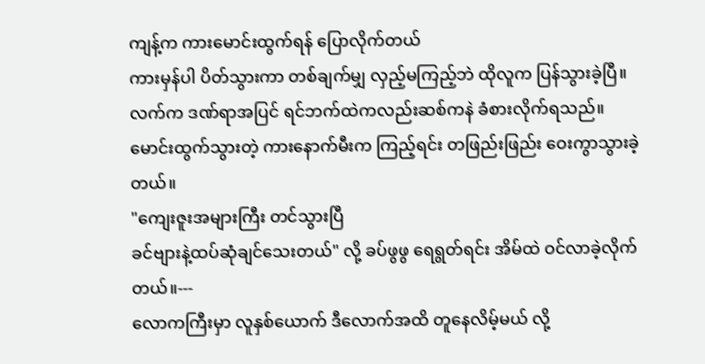ကျန့်က ကားမောင်းထွက်ရန် ပြောလိုက်တယ်
ကားမှန်ပါ ပိတ်သွားကာ တစ်ချက်မျှ လှည့်မကြည့်ဘဲ ထိုလူက ပြန်သွားခဲ့ပြီ။
လက်က ဒဏ်ရာအပြင် ရင်ဘက်ထဲကလည်းဆစ်ကနဲ ခံစားလိုက်ရသည်။
မောင်းထွက်သွားတဲ့ ကားနောက်မီးက ကြည့်ရင်း တဖြည်းဖြည်း ဝေးကွာသွားခဲ့တယ်။
"ကျေးဇူးအများကြီး တင်သွားပြီ
ခင်ဗျားနဲ့ထပ်ဆုံချင်သေးတယ်" လို့ ခပ်ဖွဖွ ရေရွတ်ရင်း အိမ်ထဲ ဝင်လာခဲ့လိုက်တယ်။---
လောကကြီးမှာ လူနှစ်ယောက် ဒီလောက်အထိ တူနေလိမ့်မယ် လို့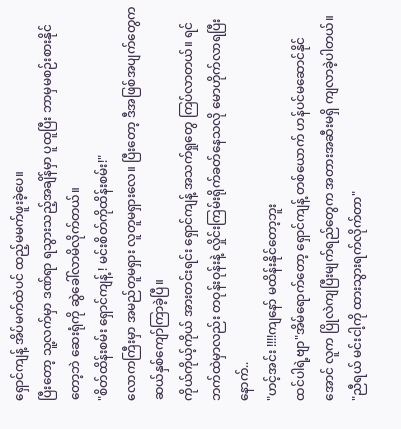ရှောင်ကျန့် အိပ်မက်ထဲပင် ထည့်မမက်ဖူးခဲ့ပေ။
ပြီးတော့ သူ့လက်မှာ ဒဏ်ရာ ရသွားသည့်အချိန်မှာ ပူထူပြီး ဘာမှမစဉ်းစားနိုင်တော့ဘဲ ဆေးရုံကို ဆွဲခေါ်လာမိလိုက်တယ်။
"စိတ်ထိန်းစမ်း ရှောင်ကျန့် ! မင်းစိတ်ကိုထိန်းစမ်း!"
လောကကြီးမှာ အမည်တူမရှား လူတူမရှားလေ။ ပြီးတော့ ဒီအဖြစ်အပျက်တွေက ဆယ်နှစ်ကျော်ကြာခဲ့ပြီ။
ကိုယ်ကိုယ့်ကိုယ် အားတင်းရင်း ရှောင်ကျန့် အသက်ရှုတွေ ကြပ်လာတယ်။ ရင်ဘက်ထဲမှာလည်း တဝုန်းဝုန်းနဲ့ လှိုင်းကြမ်းရိုက်ခတ်နေသလို မောဟိုက်လာရပြီးနောက်..
"ဟင့်အင်း !!!!ကျနော် မထိန်းနိုင်တော့ဘူး
ထင်ပါရဲ့ဗျာ"အိမ်ရောက်တော့ ရှောင်ကျန့် တစ်ယောက် ဟန်ပင်မဆောင်နိုင်အောင် လူက ပြိုလဲကျပြီးမျက်ရည်တွေက အတားအဆီးမရှိ ကျလာခဲ့ပါတယ်။
"ညီရယ် မင်းငါ့ကို ထားသွားရက်လိုက်တာ"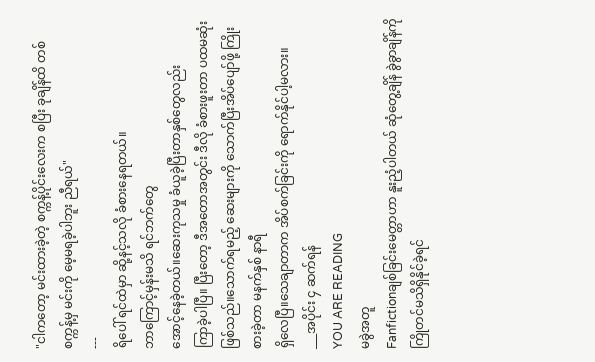"ငါကတော့ မင်းထားခဲ့တဲ့ စက္ကန့်ပိုင်းလေးက စပြီး ခုချိန်ထိ တစ်စက္ကန့်မှ မင်းကို မေ့မရခဲ့ပါဘူး ညီရယ်"
---
ရိပေါ် ရင်ထဲမှာ ဆို့နင့်သလို ခံစားနေရတယ်။
ဘာကြောင့်မှန်းမသိ ရင်ဘက်တွေ
အောင့်နေခဲ့တယ်။ဆေးကုသမှု ခံယူခဲ့ပြီးတာနှစ်တွေလည်း
ကြာခဲ့ပါပြီ။ ပြီးတော့ ဒီအတောအတွင်း ဒီလို ခံစားဖူးတာ ပထမဆုံး ဖြစ်သည်။သောက်ရမည့် ဆေးများကို သောက်ပြီးအိပ်ပျော်ဖို့ ကြိုးစားခဲ့တာ မနက်နှစ် နာရီ
ရှိလေပြီ။သေချာတာက အိပ်စက်ခြင်းကို ရောက်နိုင်ပါ့မလား။
___အပိုင်း ၄ ဆက်ရန်
YOU ARE READING
မခွဲအတူ
Fanfictionချစ်ခြင်းမေတ္တာဟာ နူးညံ့ပါတယ် ဆုံတွေ့ချိန် ခွဲခွာချိန်ကို ကြိုတင်မသိရှိနိုင်ခဲ့ရင်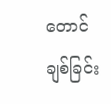တောင် ချစ်ခြင်း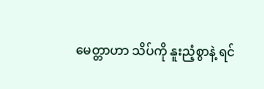မေတ္တာဟာ သိပ်ကို နူးညံ့စွာနဲ့ ရင်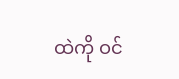ထဲကို ဝင်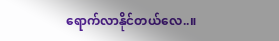ရောက်လာနိုင်တယ်လေ..။